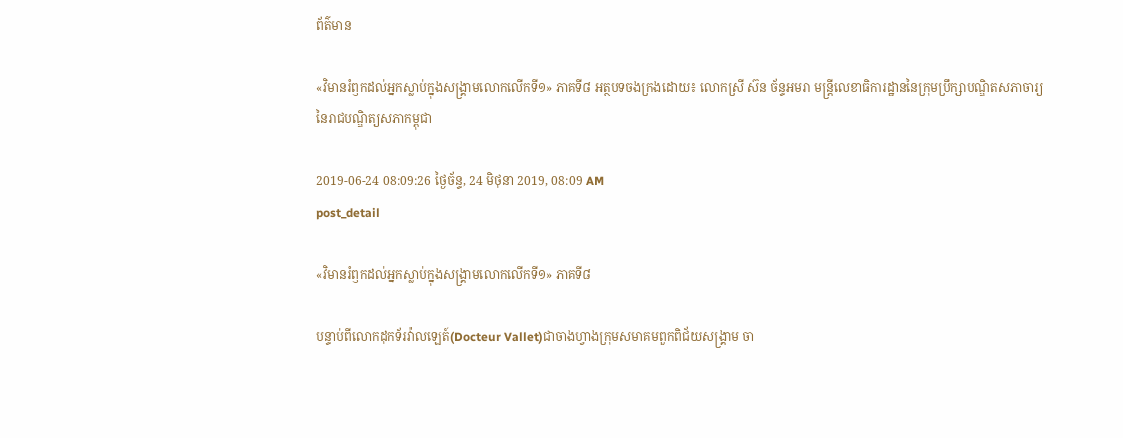ព័ត៌មាន

«វិមានរំឭកដល់អ្នកស្លាប់ក្នុងសង្គ្រាមលោកលើកទី១» ភាគទី៨ អត្ថបទចងក្រងដោយ៖ លោកស្រី ស៊ន ច័ន្ទអមរា មន្ត្រីលេខាធិការដ្ឋាននៃក្រុមប្រឹក្សាបណ្ឌិតសភាចារ្យ នៃរាជបណ្ឌិត្យសភាកម្ពុជា

2019-06-24 08:09:26 ថ្ងៃច័ន្ទ, 24 មិថុនា 2019, 08:09 AM
post_detail

«វិមានរំឭកដល់អ្នកស្លាប់ក្នុងសង្គ្រាមលោកលើកទី១» ភាគទី៨

បន្ទាប់ពីលោកដុកទ័រវ៉ាលឡេត៍(Docteur Vallet)ជាចាងហ្វាងក្រុមសមាគមពួកពិជ័យសង្គ្រាម ចា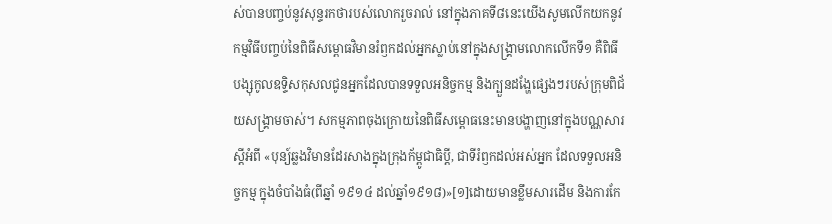ស់បានបញ្ចប់នូវសុន្ទរកថារបស់លោករួចរាល់ នៅក្នុងភាគទី៨នេះយើងសូមលើកយកនូវកម្មវិធីបញ្ចប់នៃពិធីសម្ពោធវិមានរំឭកដល់អ្នកស្លាប់នៅក្នុងសង្គ្រាមលោកលើកទី១ គឺពិធីបង្សុកូលឧទ្ទិសកុសលជូនអ្នកដែលបានទទួលអនិច្ចកម្ម និងក្បួនដង្ហែផ្សេងៗរបស់ក្រុមពិជ័យសង្គ្រាមចាស់។ សកម្មភាពចុងក្រោយនៃពិធីសម្ពោធនេះមានបង្ហាញនៅក្នុងបណ្ណសារស្តីអំពី «បុន្យ៍ឆ្លងវិមានដែរសាងក្នុងក្រុងក័ម្ពូជាធិប្តី, ជាទីរំឭកដល់អស់អ្នក ដែលទទួលអនិច្ចកម្ម ក្នុងចំបាំងធំ(ពីឆ្នាំ ១៩១៤ ដល់ឆ្នាំ១៩១៨)»[១]ដោយមានខ្លឹមសារដើម និងការកែ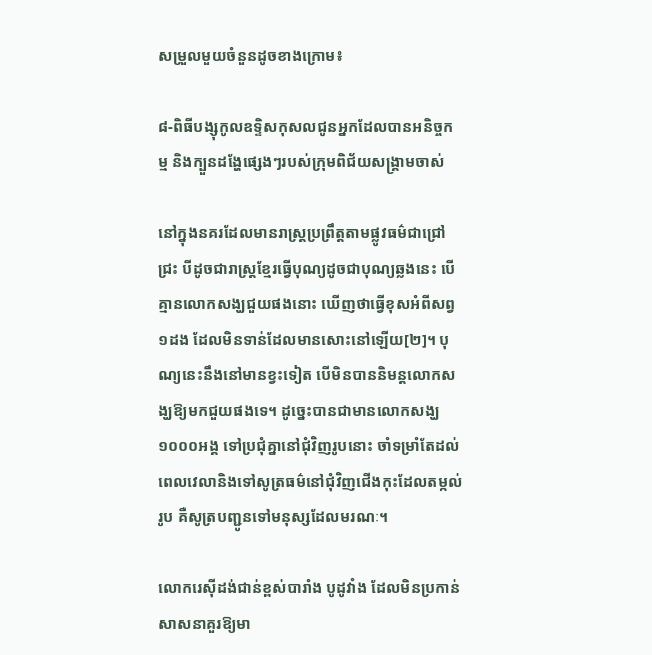សម្រួលមួយចំនួនដូចខាងក្រោម៖

៨-ពិធីបង្សុកូលឧទ្ទិសកុសលជូនអ្នកដែលបានអនិច្ចកម្ម និងក្បួនដង្ហែផ្សេងៗរបស់ក្រុមពិជ័យសង្គ្រាមចាស់

នៅក្នុងនគរដែលមានរាស្ត្រប្រព្រឹត្តតាមផ្លូវធម៌ជាជ្រៅជ្រះ បីដូចជារាស្ត្រខ្មែរធ្វើបុណ្យដូចជាបុណ្យឆ្លងនេះ បើគ្មានលោកសង្ឃជួយផងនោះ ឃើញថាធ្វើខុសអំពីសព្វ១ដង ដែលមិនទាន់ដែលមានសោះនៅឡើយ[២]។ បុណ្យនេះនឹងនៅមានខ្វះទៀត បើមិនបាននិមន្តលោកសង្ឃឱ្យមកជួយផងទេ។ ដូច្នេះបានជាមានលោកសង្ឃ ១០០០អង្គ ទៅប្រជុំគ្នានៅជុំវិញរូបនោះ ចាំទម្រាំតែដល់ពេលវេលានិងទៅសូត្រធម៌នៅជុំវិញជើងកុះដែលតម្កល់រូប គឺសូត្របញ្ជូនទៅមនុស្សដែលមរណៈ។

លោករេស៊ីដង់ជាន់ខ្ពស់បារាំង បូដូវាំង ដែលមិនប្រកាន់សាសនាគួរឱ្យមា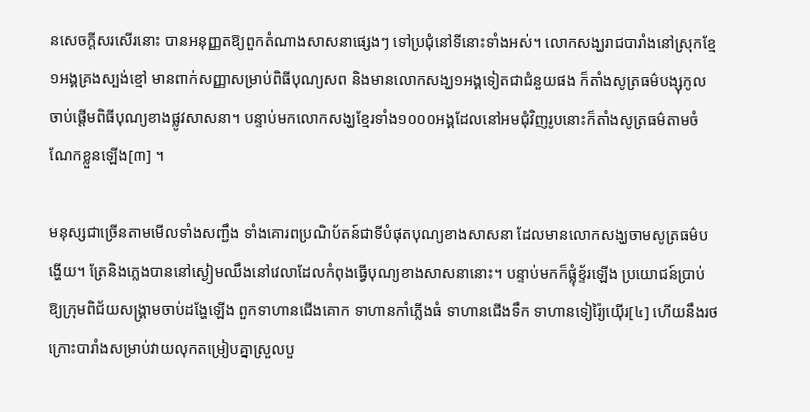នសេចក្តីសរសើរនោះ បានអនុញ្ញតឱ្យពួកតំណាងសាសនាផ្សេងៗ ទៅប្រជុំនៅទីនោះទាំងអស់។ លោកសង្ឃរាជបារាំងនៅស្រុកខ្មែ១អង្គគ្រងស្បង់ខ្មៅ មានពាក់សញ្ញាសម្រាប់ពិធីបុណ្យសព និងមានលោកសង្ឃ១អង្គទៀតជាជំនួយផង ក៏តាំងសូត្រធម៌បង្សុកូល ចាប់ផ្តើមពិធីបុណ្យខាងផ្លូវសាសនា។ បន្ទាប់មកលោកសង្ឃខ្មែរទាំង១០០០អង្គដែលនៅអមជុំវិញរូបនោះក៏តាំងសូត្រធម៌តាមចំណែកខ្លួនឡើង[៣] ។

មនុស្សជាច្រើនតាមមើលទាំងសញ្ជឹង ទាំងគោរពប្រណិប័តន៍ជាទីបំផុតបុណ្យខាងសាសនា ដែលមានលោកសង្ឃចាមសូត្រធម៌បង្ហើយ។ ត្រែនិងភ្លេងបាននៅស្ងៀមឈឹងនៅវេលាដែលកំពុងធ្វើបុណ្យខាងសាសនានោះ។ បន្ទាប់មកក៏ផ្លុំខ្ទ័រឡើង ប្រយោជន៍ប្រាប់ឱ្យក្រុមពិជ័យសង្គ្រាមចាប់ដង្ហែឡើង ពួកទាហានជើងគោក ទាហានកាំភ្លើងធំ ទាហានជើងទឹក ទាហានទៀរ៉ៃ្យយ៉ើរ[៤] ហើយនឹងរថក្រោះបារាំងសម្រាប់វាយលុកតម្រៀបគ្នាស្រួលបួ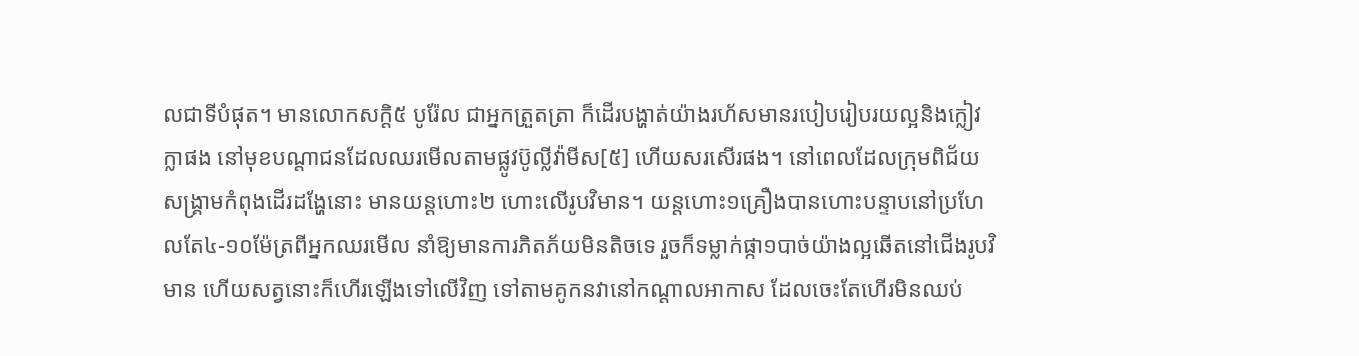លជាទីបំផុត។ មានលោកសក្តិ៥ បូរ៉ែល ជាអ្នកត្រួតត្រា ក៏ដើរបង្ហាត់យ៉ាងរហ័សមានរបៀបរៀបរយល្អនិងក្លៀវក្លាផង នៅមុខបណ្តាជនដែលឈរមើលតាមផ្លូវប៊ូល្លីវ៉ាមីស[៥] ហើយសរសើរផង។ នៅពេលដែលក្រុមពិជ័យសង្គ្រាមកំពុងដើរដង្ហែនោះ មានយន្តហោះ២ ហោះលើរូបវិមាន។ យន្តហោះ១គ្រឿងបានហោះបន្ទាបនៅប្រហែលតែ៤-១០ម៉ែត្រពីអ្នកឈរមើល នាំឱ្យមានការភិតភ័យមិនតិចទេ រួចក៏ទម្លាក់ផ្កា១បាច់យ៉ាងល្អឆើតនៅជើងរូបវិមាន ហើយសត្វនោះក៏ហើរឡើងទៅលើវិញ ទៅតាមគូកនវានៅកណ្តាលអាកាស ដែលចេះតែហើរមិនឈប់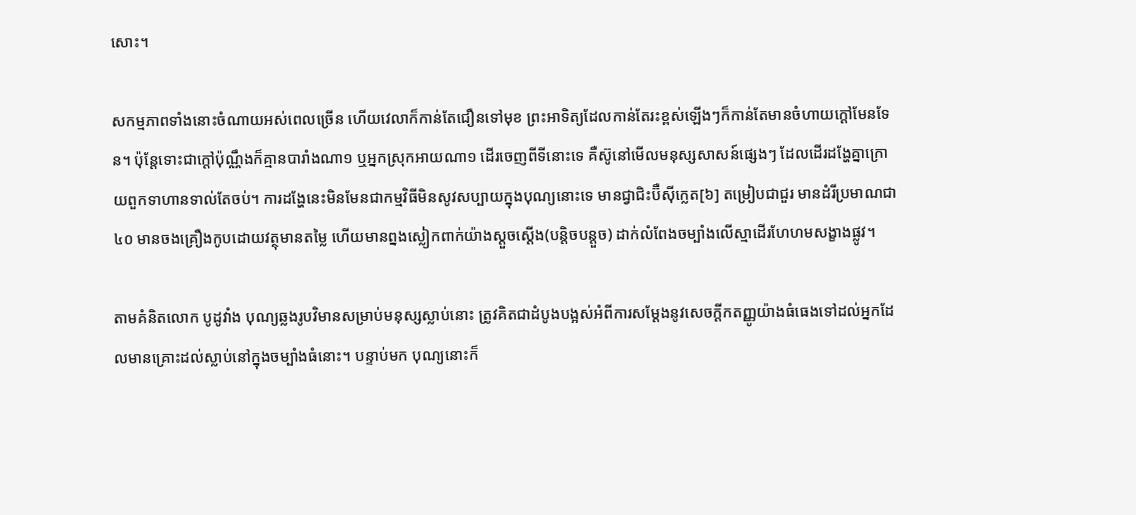សោះ។

សកម្មភាពទាំងនោះចំណាយអស់ពេលច្រើន ហើយវេលាក៏កាន់តែជឿនទៅមុខ ព្រះអាទិត្យដែលកាន់តែរះខ្ពស់ឡើងៗក៏កាន់តែមានចំហាយក្តៅមែនទែន។ ប៉ុន្តែទោះជាក្តៅប៉ុណ្ណឹងក៏គ្មានបារាំងណា១ ឬអ្នកស្រុកអាយណា១ ដើរចេញពីទីនោះទេ គឺស៊ូនៅមើលមនុស្សសាសន៍ផ្សេងៗ ដែលដើរដង្ហែគ្នាក្រោយពួកទាហានទាល់តែចប់។ ការដង្ហែនេះមិនមែនជាកម្មវិធីមិនសូវសប្បាយក្នុងបុណ្យនោះទេ មានជ្វាជិះប៊ឺស៊ីក្លេត[៦] តម្រៀបជាជួរ មានដំរីប្រមាណជា៤០ មានចងគ្រឿងកូបដោយវត្ថុមានតម្លៃ ហើយមានព្នងស្លៀកពាក់យ៉ាងស្តួចស្តើង(បន្តិចបន្តួច) ដាក់លំពែងចម្បាំងលើស្មាដើរហែហមសង្ខាងផ្លូវ។

តាមគំនិតលោក បូដូវាំង បុណ្យឆ្លងរូបវិមានសម្រាប់មនុស្សស្លាប់នោះ ត្រូវគិតជាដំបូងបង្អស់អំពីការសម្តែងនូវសេចក្តីកតញ្ញូយ៉ាងធំធេងទៅដល់អ្នកដែលមានគ្រោះដល់ស្លាប់នៅក្នុងចម្បាំងធំនោះ។ បន្ទាប់មក បុណ្យនោះក៏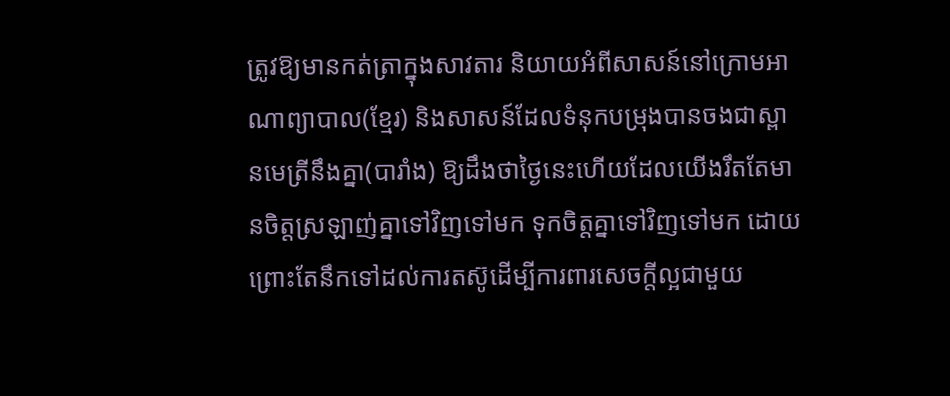ត្រូវឱ្យមានកត់ត្រាក្នុងសាវតារ និយាយអំពីសាសន៍នៅក្រោមអាណាព្យាបាល(ខ្មែរ) និងសាសន៍ដែលទំនុកបម្រុងបានចងជាស្ពានមេត្រីនឹងគ្នា(បារាំង) ឱ្យដឹងថាថ្ងៃនេះហើយដែលយើងរឹតតែមានចិត្តស្រឡាញ់គ្នាទៅវិញទៅមក ទុកចិត្តគ្នាទៅវិញទៅមក ដោយព្រោះតែនឹកទៅដល់ការតស៊ូដើម្បីការពារសេចក្តីល្អជាមួយ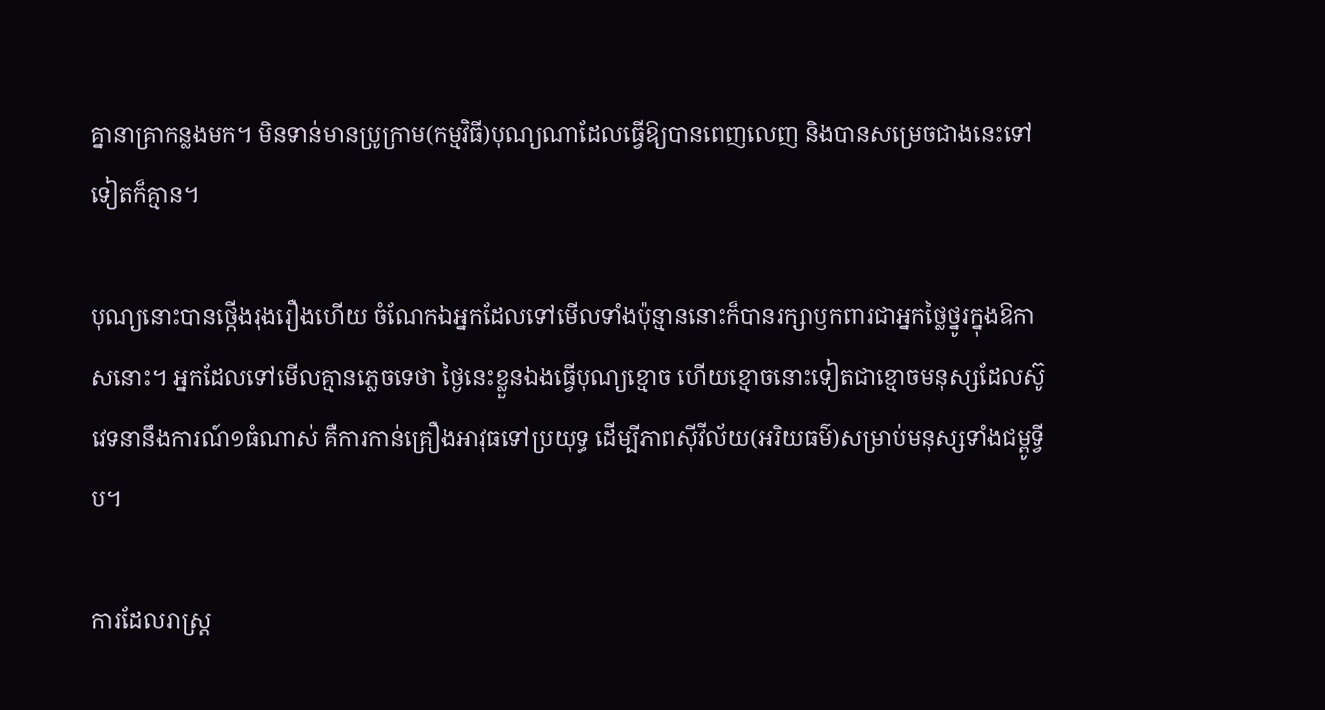គ្នានាគ្រាកន្លងមក។ មិនទាន់មានប្រូក្រាម(កម្មវិធី)បុណ្យណាដែលធ្វើឱ្យបានពេញលេញ និងបានសម្រេចជាងនេះទៅទៀតក៏គ្មាន។

បុណ្យនោះបានថ្កើងរុងរឿងហើយ ចំណែកឯអ្នកដែលទៅមើលទាំងប៉ុន្មាននោះក៏បានរក្សាឫកពារជាអ្នកថ្លៃថ្នូរក្នុងឱកាសនោះ។ អ្នកដែលទៅមើលគ្មានភ្លេចទេថា ថ្ងៃនេះខ្លួនឯងធ្វើបុណ្យខ្មោច ហើយខ្មោចនោះទៀតជាខ្មោចមនុស្សដែលស៊ូវេទនានឹងការណ៍១ធំណាស់ គឺការកាន់គ្រឿងអាវុធទៅប្រយុទ្ធ ដើម្បីភាពស៊ីវីល័យ(អរិយធម៌)សម្រាប់មនុស្សទាំងជម្ពូទ្វីប។

ការដែលរាស្ត្រ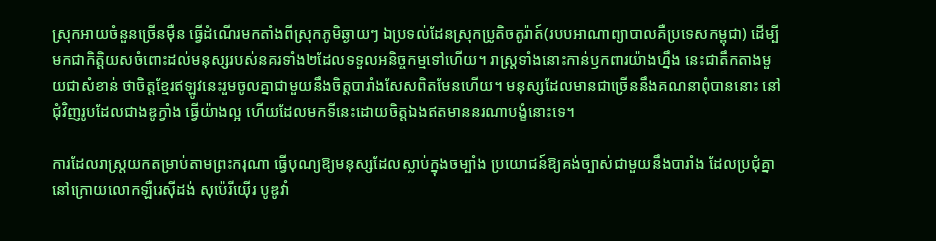ស្រុកអាយចំនួនច្រើនម៉ឺន ធ្វើដំណើរមកតាំងពីស្រុកភូមិឆ្ងាយៗ ឯប្រទល់ដែនស្រុកប្រូតិចតូរ៉ាត៍(របបអាណាព្យាបាលគឺប្រទេសកម្ពុជា) ដើម្បីមកជាកិត្តិយសចំពោះដល់មនុស្សរបស់នគរទាំង២ដែលទទួលអនិច្ចកម្មទៅហើយ។ រាស្ត្រទាំងនោះកាន់ឫកពារយ៉ាងហ្នឹង នេះជាតឹកតាងមួយជាសំខាន់ ថាចិត្តខ្មែរឥឡូវនេះរួមចូលគ្នាជាមួយនឹងចិត្តបារាំងសែសពិតមែនហើយ។ មនុស្សដែលមានជាច្រើននឹងគណនាពុំបាននោះ នៅជុំវិញរូបដែលជាងឌូក្វាំង ធ្វើយ៉ាងល្អ ហើយដែលមកទីនេះដោយចិត្តឯងឥតមាននរណាបង្ខំនោះទេ។

ការដែលរាស្ត្រយកតម្រាប់តាមព្រះករុណា ធ្វើបុណ្យឱ្យមនុស្សដែលស្លាប់ក្នុងចម្បាំង ប្រយោជន៍ឱ្យគង់ច្បាស់ជាមួយនឹងបារាំង ដែលប្រជុំគ្នានៅក្រោយលោកឡឺរេស៊ីដង់ សុប៉េរីយ៉ើរ បូឌូវាំ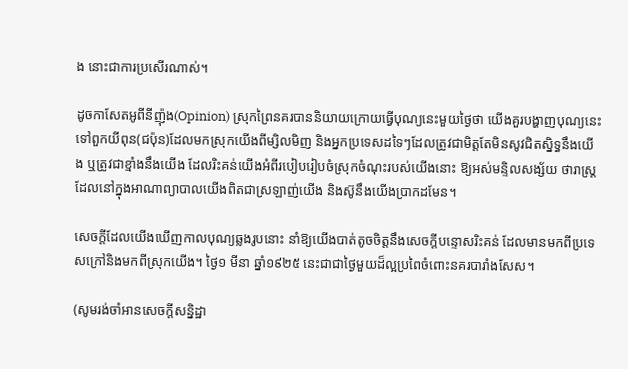ង នោះជាការប្រសើរណាស់។

ដូចកាសែតអូពីនីញ៉ុង(Opinion) ស្រុកព្រៃនគរបាននិយាយក្រោយធ្វើបុណ្យនេះមួយថ្ងៃថា យើងគួរបង្ហាញបុណ្យនេះទៅពួកយីពុន(ជប៉ុន)ដែលមកស្រុកយើងពីម្សិលមិញ និងអ្នកប្រទេសដទៃៗដែលត្រូវជាមិត្តតែមិនសូវជិតស្និទ្ធនឹងយើង ឬត្រូវជាខ្មាំងនឹងយើង ដែលរិះគន់យើងអំពីរបៀបរៀបចំស្រុកចំណុះរបស់យើងនោះ ឱ្យអស់មន្ទិលសង្ស័យ ថារាស្ត្រដែលនៅក្នុងអាណាព្យាបាលយើងពិតជាស្រឡាញ់យើង និងស៊ូនឹងយើងប្រាកដមែន។

សេចក្តីដែលយើងឃើញកាលបុណ្យឆ្លងរូបនោះ នាំឱ្យយើងបាត់តូចចិត្តនឹងសេចក្តីបន្ទោសរិះគន់ ដែលមានមកពីប្រទេសក្រៅនិងមកពីស្រុកយើង។ ថ្ងៃ១ មីនា ឆ្នាំ១៩២៥ នេះជាជាថ្ងៃមួយដ៏ល្អប្រពៃចំពោះនគរបារាំងសែស។

(សូមរង់ចាំអានសេចក្តីសន្និដ្ឋា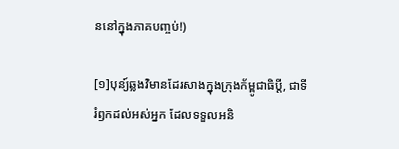ននៅក្នុងភាគបញ្ចប់!)

[១]បុន្យ៍ឆ្លងវិមានដែរសាងក្នុងក្រុងក័ម្ពូជាធិប្តី, ជាទីរំឭកដល់អស់អ្នក ដែលទទួលអនិ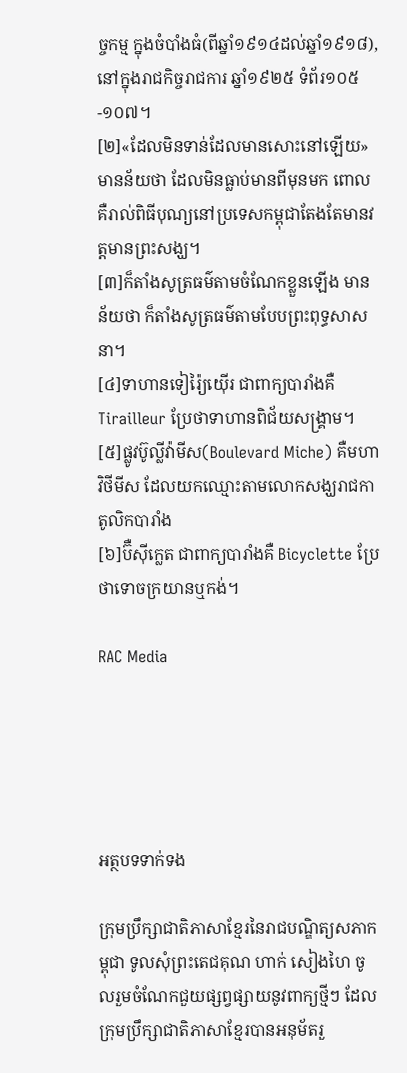ច្ចកម្ម ក្នុងចំបាំងធំ(ពីឆ្នាំ១៩១៤ដល់ឆ្នាំ១៩១៨), នៅក្នុងរាជកិច្ចរាជការ ឆ្នាំ១៩២៥ ទំព័រ១០៥-១០៧។
[២]«ដែលមិនទាន់ដែលមានសោះនៅឡើយ‍‍‍» មានន័យថា ដែលមិនធ្លាប់មានពីមុនមក ពោលគឺរាល់ពិធីបុណ្យនៅប្រទេសកម្ពុជាតែងតែមានវត្តមានព្រះសង្ឃ។
[៣]ក៏តាំងសូត្រធម៌តាមចំណែកខ្លួនឡើង មានន័យថា ក៏តាំងសូត្រធម៌តាមបែបព្រះពុទ្ធសាសនា។
[៤]ទាហានទៀរ៉ៃ្យយ៉ើរ ជាពាក្យបារាំងគឺ Tirailleur ប្រែថាទាហានពិជ័យសង្គ្រាម។
[៥]ផ្លូវប៊ូល្លីវ៉ាមីស(Boulevard Miche) គឺមហាវិថីមីស ដែលយកឈ្មោះតាមលោកសង្ឃរាជកាតូលិកបារាំង
[៦]ប៊ឺស៊ីក្លេត ជាពាក្យបារាំងគឺ Bicyclette ប្រែថាទោចក្រយានឬកង់។

RAC Media





អត្ថបទទាក់ទង

ក្រុមប្រឹក្សាជាតិភាសាខ្មែរនៃរាជបណ្ឌិត្យសភាកម្ពុជា ទូលសុំព្រះតេជគុណ ហាក់ សៀងហៃ ចូលរួមចំណែកជួយផ្សព្វផ្សាយនូវពាក្យថ្មីៗ ដែលក្រុមប្រឹក្សាជាតិភាសាខ្មែរបានអនុម័តរួ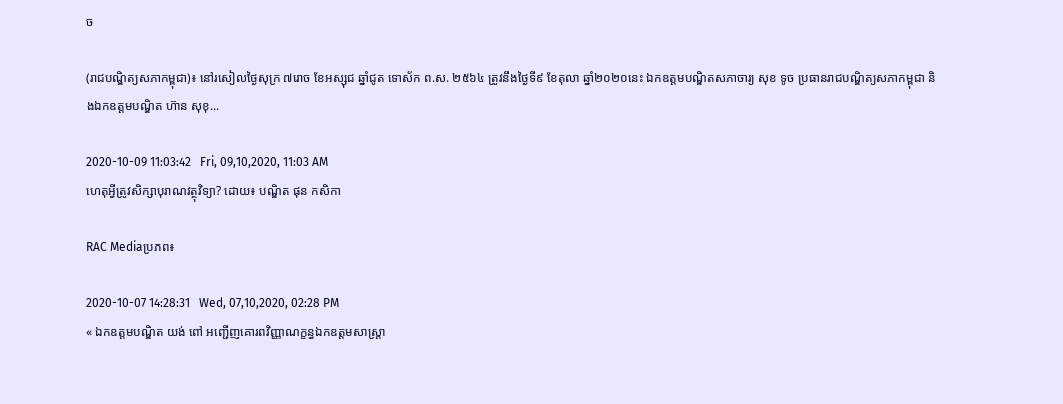ច

(រាជបណ្ឌិត្យសភាកម្ពុជា)៖ នៅរសៀលថ្ងៃសុក្រ ៧រោច ខែអស្សុជ ឆ្នាំជូត ទោស័ក ព.ស. ២៥៦៤ ត្រូវនឹងថ្ងៃទី៩ ខែតុលា ឆ្នាំ២០២០នេះ ឯកឧត្ដមបណ្ឌិតសភាចារ្យ សុខ ទូច ប្រធានរាជបណ្ឌិត្យសភាកម្ពុជា និងឯកឧត្ដមបណ្ឌិត ហ៊ាន សុខុ...

2020-10-09 11:03:42   Fri, 09,10,2020, 11:03 AM
ហេតុអ្វីត្រូវសិក្សាបុរាណវត្ថុវិទ្យា? ដោយ៖ បណ្ឌិត ផុន កសិកា

RAC Mediaប្រភព៖

2020-10-07 14:28:31   Wed, 07,10,2020, 02:28 PM
« ឯកឧត្តមបណ្ឌិត យង់ ពៅ អញ្ជើញគោរពវិញ្ញាណក្ខន្ធឯកឧត្តមសាស្ត្រា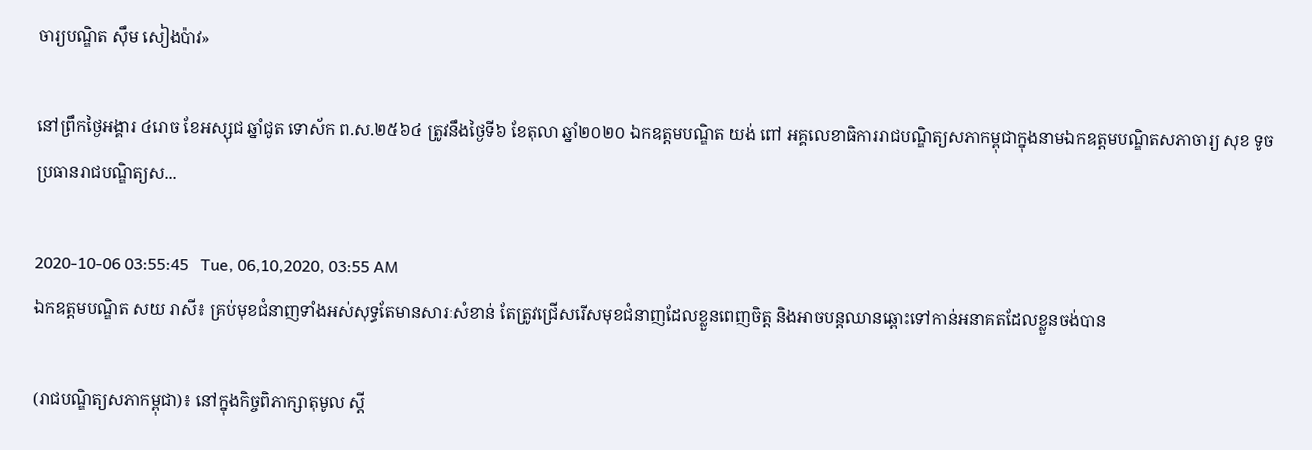ចារ្យបណ្ឌិត ស៊ឹម សៀងប៉ាវ»

នៅព្រឹកថ្ងៃអង្គារ ៤រោច ខែអស្សុជ ឆ្នាំជូត ទោស័ក ព.ស.២៥៦៤ ត្រូវនឹងថ្ងៃទី៦ ខែតុលា ឆ្នាំ២០២០ ឯកឧត្តមបណ្ឌិត យង់ ពៅ អគ្គលេខាធិការរាជបណ្ឌិត្យសភាកម្ពុជាក្នុងនាមឯកឧត្តមបណ្ឌិតសភាចារ្យ សុខ ទូច ប្រធានរាជបណ្ឌិត្យស...

2020-10-06 03:55:45   Tue, 06,10,2020, 03:55 AM
ឯកឧត្ដមបណ្ឌិត សយ រាសី៖ គ្រប់មុខជំនាញទាំងអស់សុទ្ធតែមានសារៈសំខាន់ តែត្រូវជ្រើសរើសមុខជំនាញដែលខ្លួនពេញចិត្ត និងអាចបន្តឈានឆ្ពោះទៅកាន់អនាគតដែលខ្លួនចង់បាន

(រាជបណ្ឌិត្យសភាកម្ពុជា)៖ នៅក្នុងកិច្ចពិភាក្សាតុមូល ស្ដី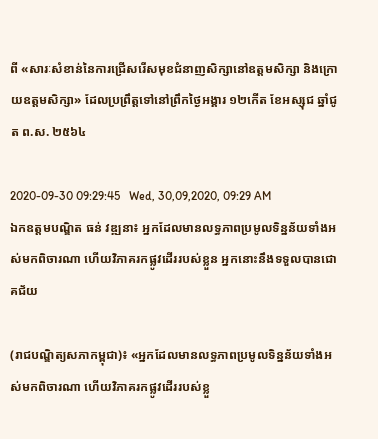ពី «សារៈសំខាន់នៃការជ្រើសរើសមុខជំនាញសិក្សានៅឧត្ដមសិក្សា និងក្រោយឧត្ដមសិក្សា» ដែលប្រព្រឹត្តទៅនៅព្រឹកថ្ងៃអង្គារ ១២កើត ខែអស្សុជ ឆ្នាំជូត ព.ស. ២៥៦៤

2020-09-30 09:29:45   Wed, 30,09,2020, 09:29 AM
ឯកឧត្ដមបណ្ឌិត ធន់ វឌ្ឍនា៖ អ្នកដែលមានលទ្ធភាពប្រមូលទិន្នន័យទាំងអស់មកពិចារណា ហើយវិភាគរកផ្លូវដើររបស់ខ្លួន អ្នកនោះនឹងទទួលបានជោគជ័យ

(រាជបណ្ឌិត្យសភាកម្ពុជា)៖ «អ្នកដែលមានលទ្ធភាពប្រមូលទិន្នន័យទាំងអស់មកពិចារណា ហើយវិភាគរកផ្លូវដើររបស់ខ្លួ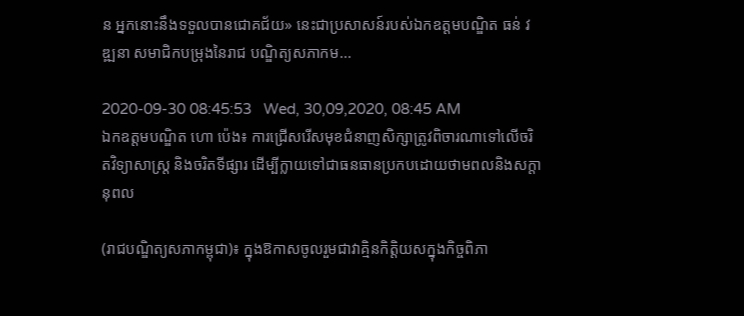ន អ្នកនោះនឹងទទួលបានជោគជ័យ» នេះជាប្រសាសន៍របស់ឯកឧត្ដមបណ្ឌិត ធន់ វឌ្ឍនា សមាជិកបម្រុងនៃរាជ បណ្ឌិត្យសភាកម...

2020-09-30 08:45:53   Wed, 30,09,2020, 08:45 AM
ឯកឧត្ដមបណ្ឌិត ហោ ប៉េង៖ ការជ្រើសរើសមុខជំនាញសិក្សាត្រូវពិចារណាទៅលើចរិតវិទ្យាសាស្ត្រ និងចរិតទីផ្សារ ដើម្បីក្លាយទៅជាធនធានប្រកបដោយថាមពលនិងសក្ដានុពល

(រាជបណ្ឌិត្យសភាកម្ពុជា)៖ ក្នុងឱកាសចូលរួមជាវាគ្មិនកិត្តិយសក្នុងកិច្ចពិភា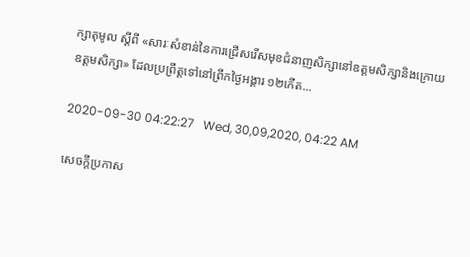ក្សាតុមូល ស្ដីពី «សារៈសំខាន់នៃការជ្រើសរើសមុខជំនាញសិក្សានៅឧត្ដមសិក្សានិងក្រោយឧត្ដមសិក្សា» ដែលប្រព្រឹត្តទៅនៅព្រឹកថ្ងៃអង្គារ ១២កើត...

2020-09-30 04:22:27   Wed, 30,09,2020, 04:22 AM

សេចក្តីប្រកាស